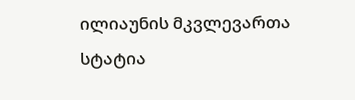ილიაუნის მკვლევართა სტატია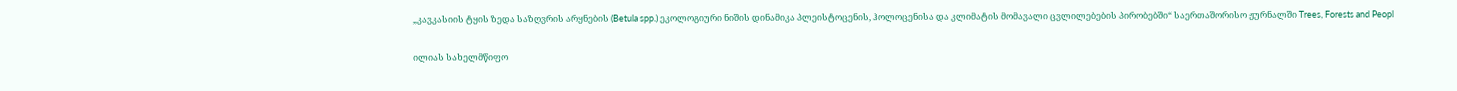„კავკასიის ტყის ზედა საზღვრის არყნების (Betula spp.) ეკოლოგიური ნიშის დინამიკა პლეისტოცენის, ჰოლოცენისა და კლიმატის მომავალი ცვლილებების პირობებში“ საერთაშორისო ჟურნალში Trees, Forests and Peopl

ილიას სახელმწიფო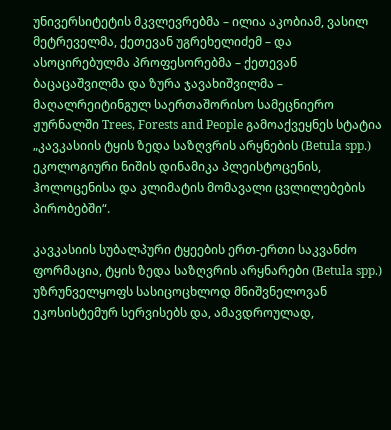უნივერსიტეტის მკვლევრებმა – ილია აკობიამ, ვასილ მეტრეველმა, ქეთევან უგრეხელიძემ – და ასოცირებულმა პროფესორებმა – ქეთევან ბაცაცაშვილმა და ზურა ჯავახიშვილმა – მაღალრეიტინგულ საერთაშორისო სამეცნიერო ჟურნალში Trees, Forests and People გამოაქვეყნეს სტატია „კავკასიის ტყის ზედა საზღვრის არყნების (Betula spp.) ეკოლოგიური ნიშის დინამიკა პლეისტოცენის, ჰოლოცენისა და კლიმატის მომავალი ცვლილებების პირობებში“.

კავკასიის სუბალპური ტყეების ერთ-ერთი საკვანძო ფორმაცია, ტყის ზედა საზღვრის არყნარები (Betula spp.) უზრუნველყოფს სასიცოცხლოდ მნიშვნელოვან ეკოსისტემურ სერვისებს და, ამავდროულად,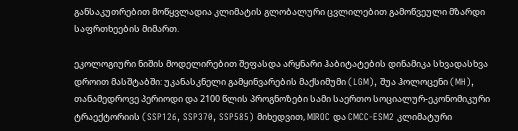განსაკუთრებით მოწყვლადია კლიმატის გლობალური ცვლილებით გამოწვეული მზარდი საფრთხეების მიმართ.

ეკოლოგიური ნიშის მოდელირებით შეფასდა არყნარი ჰაბიტატების დინამიკა სხვადასხვა დროით მასშტაბში: უკანასკნელი გამყინვარების მაქსიმუმი (LGM), შუა ჰოლოცენი (MH), თანამედროვე პერიოდი და 2100 წლის პროგნოზები სამი საერთო სოციალურ-ეკონომიკური ტრაექტორიის (SSP126, SSP370, SSP585) მიხედვით, MIROC და CMCC-ESM2 კლიმატური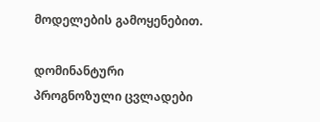მოდელების გამოყენებით.

დომინანტური პროგნოზული ცვლადები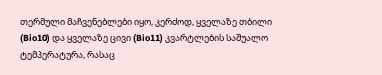თერმული მაჩვენებლები იყო, კერძოდ, ყველაზე თბილი (Bio10) და ყველაზე ცივი (Bio11) კვარტლების საშუალო ტემპერატურა, რასაც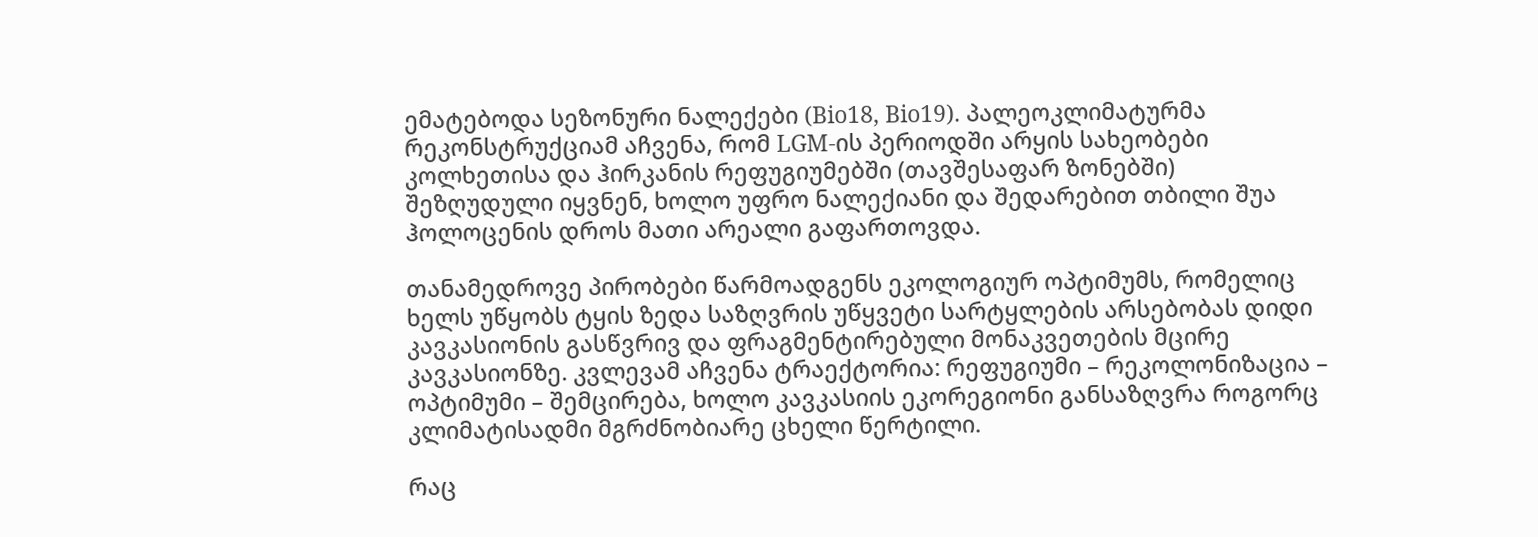ემატებოდა სეზონური ნალექები (Bio18, Bio19). პალეოკლიმატურმა რეკონსტრუქციამ აჩვენა, რომ LGM-ის პერიოდში არყის სახეობები კოლხეთისა და ჰირკანის რეფუგიუმებში (თავშესაფარ ზონებში) შეზღუდული იყვნენ, ხოლო უფრო ნალექიანი და შედარებით თბილი შუა ჰოლოცენის დროს მათი არეალი გაფართოვდა.

თანამედროვე პირობები წარმოადგენს ეკოლოგიურ ოპტიმუმს, რომელიც ხელს უწყობს ტყის ზედა საზღვრის უწყვეტი სარტყლების არსებობას დიდი კავკასიონის გასწვრივ და ფრაგმენტირებული მონაკვეთების მცირე კავკასიონზე. კვლევამ აჩვენა ტრაექტორია: რეფუგიუმი – რეკოლონიზაცია – ოპტიმუმი – შემცირება, ხოლო კავკასიის ეკორეგიონი განსაზღვრა როგორც კლიმატისადმი მგრძნობიარე ცხელი წერტილი.

რაც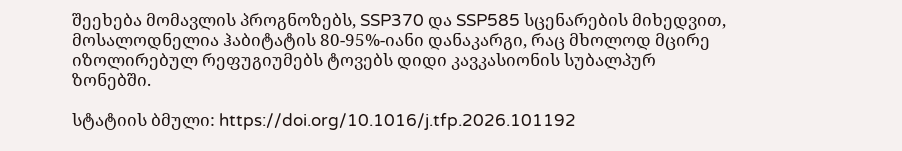შეეხება მომავლის პროგნოზებს, SSP370 და SSP585 სცენარების მიხედვით, მოსალოდნელია ჰაბიტატის 80-95%-იანი დანაკარგი, რაც მხოლოდ მცირე იზოლირებულ რეფუგიუმებს ტოვებს დიდი კავკასიონის სუბალპურ ზონებში.

სტატიის ბმული: https://doi.org/10.1016/j.tfp.2026.101192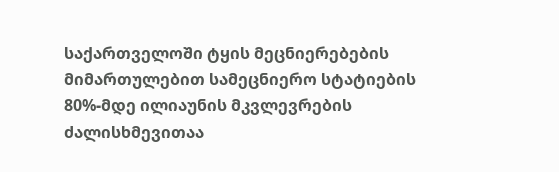საქართველოში ტყის მეცნიერებების მიმართულებით სამეცნიერო სტატიების 80%-მდე ილიაუნის მკვლევრების ძალისხმევითაა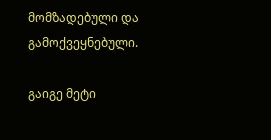მომზადებული და გამოქვეყნებული.

გაიგე მეტი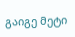გაიგე მეტი